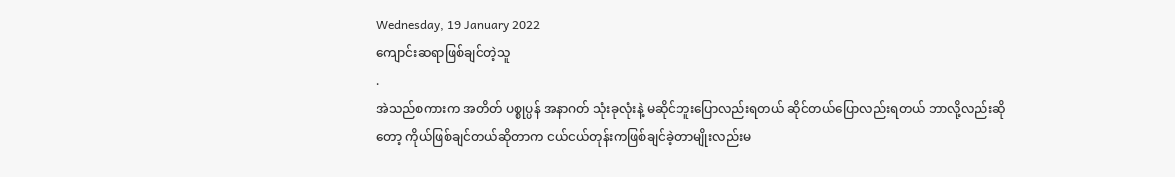Wednesday, 19 January 2022
ကျောင်းဆရာဖြစ်ချင်တဲ့သူ
.
အဲသည်စကားက အတိတ် ပစ္စုပ္ပန် အနာဂတ် သုံးခုလုံးနဲ့ မဆိုင်ဘူးပြောလည်းရတယ် ဆိုင်တယ်ပြောလည်းရတယ် ဘာလို့လည်းဆိုတော့ ကိုယ်ဖြစ်ချင်တယ်ဆိုတာက ငယ်ငယ်တုန်းကဖြစ်ချင်ခဲ့တာမျိုးလည်းမ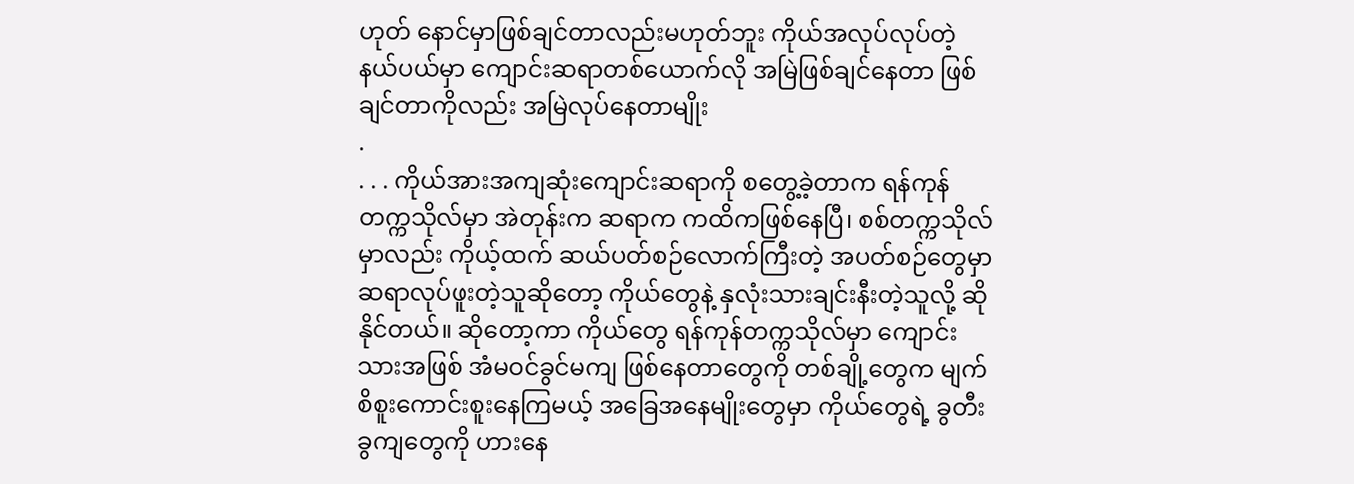ဟုတ် နောင်မှာဖြစ်ချင်တာလည်းမဟုတ်ဘူး ကိုယ်အလုပ်လုပ်တဲ့နယ်ပယ်မှာ ကျောင်းဆရာတစ်ယောက်လို အမြဲဖြစ်ချင်နေတာ ဖြစ်ချင်တာကိုလည်း အမြဲလုပ်နေတာမျိုး
.
. . . ကိုယ်အားအကျဆုံးကျောင်းဆရာကို စတွေ့ခဲ့တာက ရန်ကုန်တက္ကသိုလ်မှာ အဲတုန်းက ဆရာက ကထိကဖြစ်နေပြီ၊ စစ်တက္ကသိုလ်မှာလည်း ကိုယ့်ထက် ဆယ်ပတ်စဉ်လောက်ကြီးတဲ့ အပတ်စဉ်တွေမှာ ဆရာလုပ်ဖူးတဲ့သူဆိုတော့ ကိုယ်တွေနဲ့ နှလုံးသားချင်းနီးတဲ့သူလို့ ဆိုနိုင်တယ်။ ဆိုတော့ကာ ကိုယ်တွေ ရန်ကုန်တက္ကသိုလ်မှာ ကျောင်းသားအဖြစ် အံမဝင်ခွင်မကျ ဖြစ်နေတာတွေကို တစ်ချို့တွေက မျက်စိစူးကောင်းစူးနေကြမယ့် အခြေအနေမျိုးတွေမှာ ကိုယ်တွေရဲ့ ခွတီးခွကျတွေကို ဟားနေ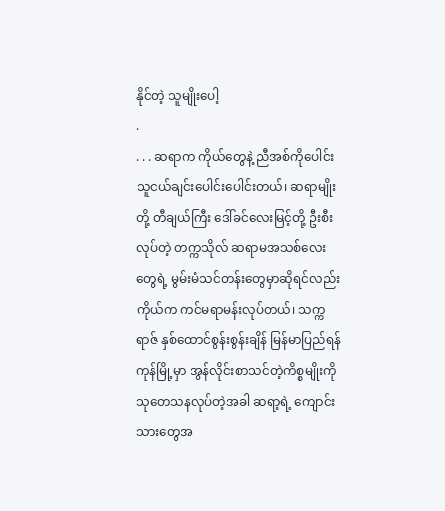နိုင်တဲ့ သူမျိုးပေါ့
.
. . . ဆရာက ကိုယ်တွေနဲ့ ညီအစ်ကိုပေါင်း သူငယ်ချင်းပေါင်းပေါင်းတယ်၊ ဆရာမျိုးတို့ တီချယ်ကြီး ဒေါ်ခင်လေးမြင့်တို့ ဦးစီးလုပ်တဲ့ တက္ကသိုလ် ဆရာမအသစ်လေးတွေရဲ့ မွမ်းမံသင်တန်းတွေမှာဆိုရင်လည်း ကိုယ်က ကင်မရာမန်းလုပ်တယ်၊ သက္ကရာဇ် နှစ်ထောင်စွန်းစွန်းချိန် မြန်မာပြည်ရန်ကုန်မြို့မှာ အွန်လိုင်းစာသင်တဲ့ကိစ္စမျိုးကို သုတေသနလုပ်တဲ့အခါ ဆရာ့ရဲ့ ကျောင်းသားတွေအ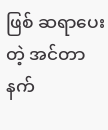ဖြစ် ဆရာပေးတဲ့ အင်တာနက်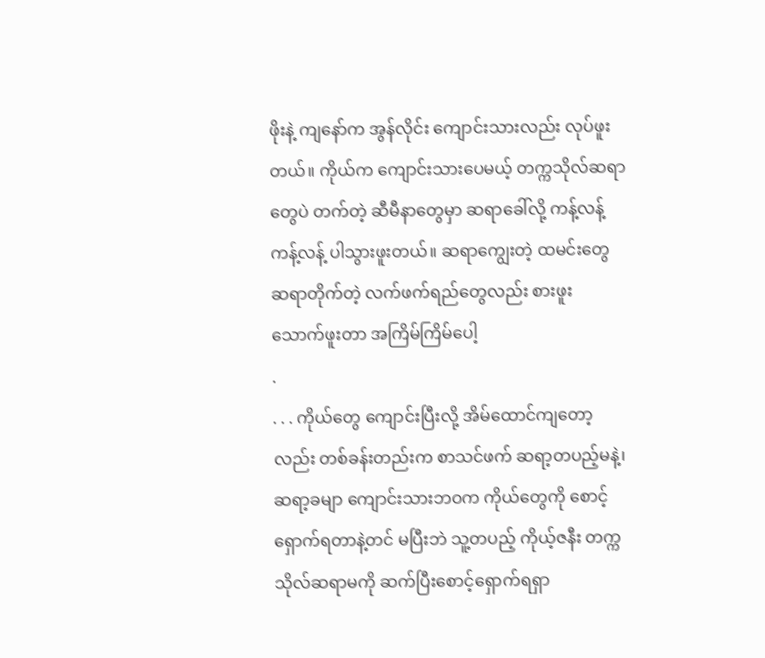ဖိုးနဲ့ ကျနော်က အွန်လိုင်း ကျောင်းသားလည်း လုပ်ဖူးတယ်။ ကိုယ်က ကျောင်းသားပေမယ့် တက္ကသိုလ်ဆရာတွေပဲ တက်တဲ့ ဆီမီနာတွေမှာ ဆရာခေါ်လို့ ကန့်လန့်ကန့်လန့် ပါသွားဖူးတယ်။ ဆရာကျွေးတဲ့ ထမင်းတွေ ဆရာတိုက်တဲ့ လက်ဖက်ရည်တွေလည်း စားဖူး သောက်ဖူးတာ အကြိမ်ကြိမ်ပေါ့
.
. . . ကိုယ်တွေ ကျောင်းပြီးလို့ အိမ်ထောင်ကျတော့လည်း တစ်ခန်းတည်းက စာသင်ဖက် ဆရာ့တပည့်မနဲ့၊ ဆရာ့ခမျာ ကျောင်းသားဘဝက ကိုယ်တွေကို စောင့်ရှောက်ရတာနဲ့တင် မပြီးဘဲ သူ့တပည့် ကိုယ့်ဇနီး တက္ကသိုလ်ဆရာမကို ဆက်ပြီးစောင့်ရှောက်ရရှာ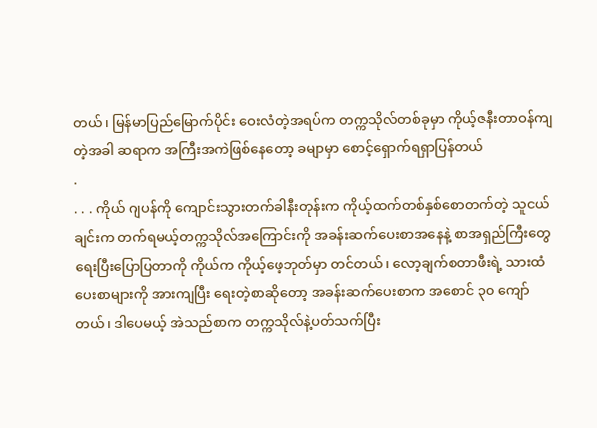တယ်၊ မြန်မာပြည်မြောက်ပိုင်း ဝေးလံတဲ့အရပ်က တက္ကသိုလ်တစ်ခုမှာ ကိုယ့်ဇနီးတာဝန်ကျတဲ့အခါ ဆရာက အကြီးအကဲဖြစ်နေတော့ ခမျာမှာ စောင့်ရှောက်ရရှာပြန်တယ်
.
. . . ကိုယ် ဂျပန်ကို ကျောင်းသွားတက်ခါနီးတုန်းက ကိုယ့်ထက်တစ်နှစ်စောတက်တဲ့ သူငယ်ချင်းက တက်ရမယ့်တက္ကသိုလ်အကြောင်းကို အခန်းဆက်ပေးစာအနေနဲ့ စာအရှည်ကြီးတွေ ရေးပြီးပြောပြတာကို ကိုယ်က ကိုယ့်ဖေ့ဘုတ်မှာ တင်တယ်၊ လော့ချက်စတာဖီးရဲ့ သားထံပေးစာများကို အားကျပြီး ရေးတဲ့စာဆိုတော့ အခန်းဆက်ပေးစာက အစောင် ၃၀ ကျော်တယ်၊ ဒါပေမယ့် အဲသည်စာက တက္ကသိုလ်နဲ့ပတ်သက်ပြီး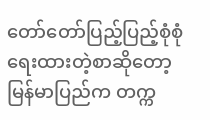တော်တော်ပြည့်ပြည့်စုံစုံ ရေးထားတဲ့စာဆိုတော့ မြန်မာပြည်က တက္က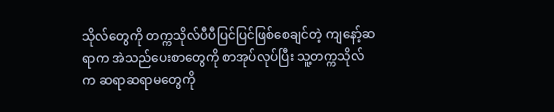သိုလ်တွေကို တက္ကသိုလ်ပီပီပြင်ပြင်ဖြစ်စေချင်တဲ့ ကျနော့်ဆရာက အဲသည်ပေးစာတွေကို စာအုပ်လုပ်ပြီး သူ့တက္ကသိုလ်က ဆရာဆရာမတွေကို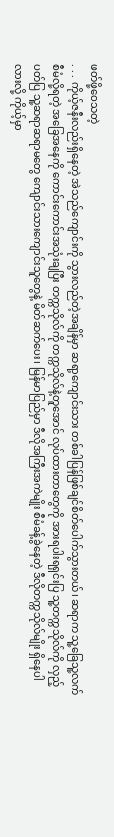ဖတ်ဖို့ဝေသတဲ့
. . . ကိုယ့်ဇနီးလည်းရှိနေတဲ့ အဲသည်ကျောင်းကို သွားလည်တဲ့အချိန်မှာ ဆရာ့ကျောင်းသား တစ်ခါပြန်ဖြစ်ချင်စိတ်ပေါက်သွားတယ်၊ ဆရာက သူ့ခြေသူ့လက် စီမံလို့ရတဲ့ အခြေအနေကို ကောင်းကောင်းအသုံးချပြီး တက္ကသိုလ်ကို တက္ကသိုလ်နဲ့တူအောင် လုပ်ထားတာတွေကို အားရပါးရရှင်းပြ သူ့တက္ကသိုလ်ကို လှည့်ပတ်ပြ သူ့ဆရာဆရာမတွေ ကျောင်းသားကျောင်းသူတွေနဲ့ မိတ်ဆက်ပေး၊ မြန်မာပြည်မှာ ဒီလိုအကြီးအကဲမျိုး စီမံခန့်ခွဲနေတဲ့ ဒီလိုတက္ကသိုလ်မျိုး ရှိနေပါလားလို့ ကိုယ့်မှာ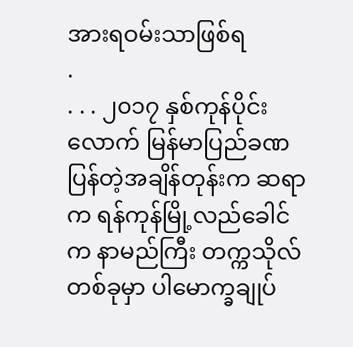အားရဝမ်းသာဖြစ်ရ
.
. . . ၂၀၁၇ နှစ်ကုန်ပိုင်းလောက် မြန်မာပြည်ခဏပြန်တဲ့အချိန်တုန်းက ဆရာက ရန်ကုန်မြို့လည်ခေါင်က နာမည်ကြီး တက္ကသိုလ်တစ်ခုမှာ ပါမောက္ခချုပ်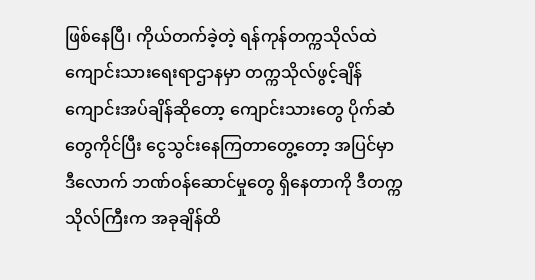ဖြစ်နေပြီ၊ ကိုယ်တက်ခဲ့တဲ့ ရန်ကုန်တက္ကသိုလ်ထဲ ကျောင်းသားရေးရာဌာနမှာ တက္ကသိုလ်ဖွင့်ချိန် ကျောင်းအပ်ချိန်ဆိုတော့ ကျောင်းသားတွေ ပိုက်ဆံတွေကိုင်ပြီး ငွေသွင်းနေကြတာတွေ့တော့ အပြင်မှာဒီလောက် ဘဏ်ဝန်ဆောင်မှုတွေ ရှိနေတာကို ဒီတက္ကသိုလ်ကြီးက အခုချိန်ထိ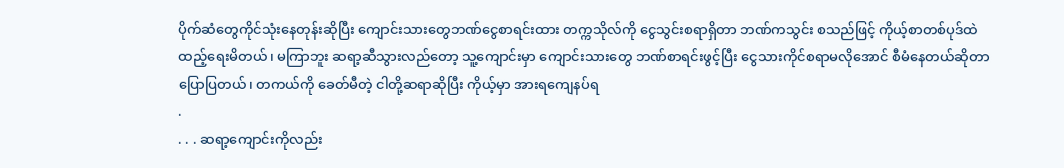ပိုက်ဆံတွေကိုင်သုံးနေတုန်းဆိုပြီး ကျောင်းသားတွေဘဏ်ငွေစာရင်းထား တက္ကသိုလ်ကို ငွေသွင်းစရာရှိတာ ဘဏ်ကသွင်း စသည်ဖြင့် ကိုယ့်စာတစ်ပုဒ်ထဲ ထည့်ရေးမိတယ်၊ မကြာဘူး ဆရာ့ဆီသွားလည်တော့ သူ့ကျောင်းမှာ ကျောင်းသားတွေ ဘဏ်စာရင်းဖွင့်ပြီး ငွေသားကိုင်စရာမလိုအောင် စီမံနေတယ်ဆိုတာ ပြောပြတယ်၊ တကယ်ကို ခေတ်မီတဲ့ ငါတို့ဆရာဆိုပြီး ကိုယ့်မှာ အားရကျေနပ်ရ
.
. . . ဆရာ့ကျောင်းကိုလည်း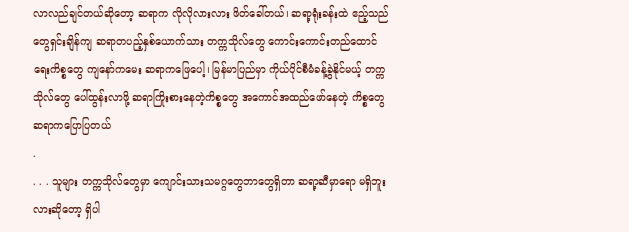လာလည်ချင်တယ်ဆိုတော့ ဆရာက လိုလိုလားလား ဖိတ်ခေါ်တယ်၊ ဆရာ့ရုံးခန်းထဲ ဧည့်သည်တွေရှင်းချိန်ကျ ဆရာတပည့်နှစ်ယောက်သား တက္ကသိုလ်တွေ ကောင်းကောင်းတည်ထောင်ရေးကိစ္စတွေ ကျနော်ကမေး ဆရာကဖြေပေါ့၊ မြန်မာပြည်မှာ ကိုယ်ပိုင်စီမံခန့်ခွဲနိုင်မယ့် တက္ကသိုလ်တွေ ပေါ်ထွန်းလာဖို့ ဆရာကြိုးစားနေတဲ့ကိစ္စတွေ အကောင်အထည်ဖော်နေတဲ့ ကိစ္စတွေ ဆရာကပြောပြတယ်
.
. . . သူများ တက္ကသိုလ်တွေမှာ ကျောင်းသားသမဂ္ဂတွေဘာတွေရှိတာ ဆရာ့ဆီမှာရော မရှိဘူးလားဆိုတော့ ရှိပါ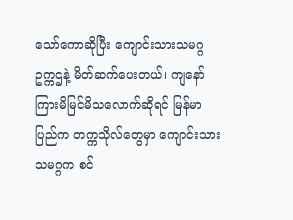သော်ကောဆိုပြီး ကျောင်းသားသမဂ္ဂဥက္ကဌနဲ့ မိတ်ဆက်ပေးတယ်၊ ကျနော်ကြားမိမြင်မိသလောက်ဆိုရင် မြန်မာပြည်က တက္ကသိုလ်တွေမှာ ကျောင်းသားသမဂ္ဂက စင်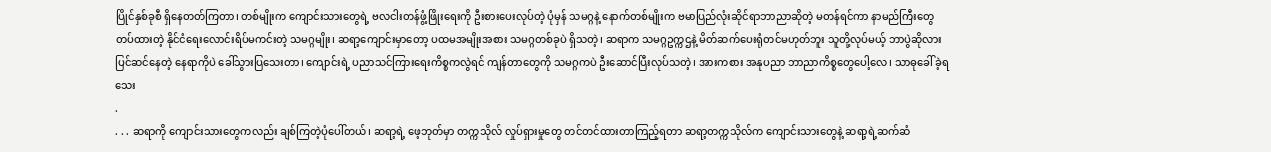ပြိုင်နှစ်ခုစီ ရှိနေတတ်ကြတာ၊ တစ်မျိုးက ကျောင်းသားတွေရဲ့ ဗလငါးတန်ဖွံ့ဖြိုးရေးကို ဦးစားပေးလုပ်တဲ့ ပုံမှန် သမဂ္ဂနဲ့ နောက်တစ်မျိုးက ဗမာပြည်လုံးဆိုင်ရာဘာညာဆိုတဲ့ မတန်ရင်ကာ နာမည်ကြီးတွေတပ်ထားတဲ့ နိုင်ငံရေးလောင်းရိပ်မကင်းတဲ့ သမဂ္ဂမျိုး၊ ဆရာ့ကျောင်းမှာတော့ ပထမအမျိုးအစား သမဂ္ဂတစ်ခုပဲ ရှိသတဲ့၊ ဆရာက သမဂ္ဂဥက္ကဌနဲ့ မိတ်ဆက်ပေးရုံတင်မဟုတ်ဘူး သူတို့လုပ်မယ့် ဘာပွဲဆိုလား ပြင်ဆင်နေတဲ့ နေရာကိုပဲ ခေါ်သွားပြသေးတာ၊ ကျောင်းရဲ့ ပညာသင်ကြားရေးကိစ္စကလွဲရင် ကျန်တာတွေကို သမဂ္ဂကပဲ ဦးဆောင်ပြီးလုပ်သတဲ့၊ အားကစား အနုပညာ ဘာညာကိစ္စတွေပေါ့လေ၊ သာဓုခေါ်ခဲ့ရသေး
.
. . . ဆရာကို ကျောင်းသားတွေကလည်း ချစ်ကြတဲ့ပုံပေါ်တယ်၊ ဆရာ့ရဲ့ ဖေ့ဘုတ်မှာ တက္ကသိုလ် လှုပ်ရှားမှုတွေ တင်တင်ထားတာကြည့်ရတာ ဆရာ့တက္ကသိုလ်က ကျောင်းသားတွေနဲ့ ဆရာ့ရဲ့ဆက်ဆံ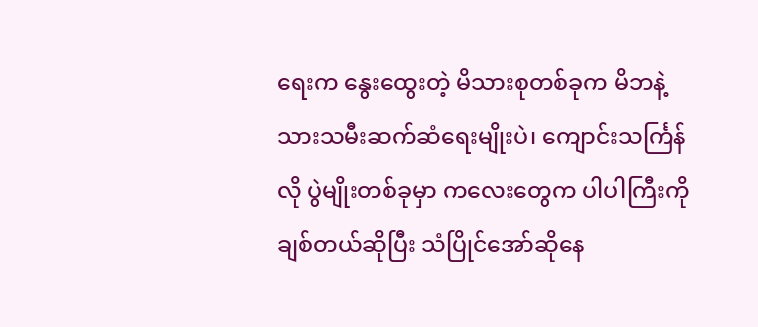ရေးက နွေးထွေးတဲ့ မိသားစုတစ်ခုက မိဘနဲ့ သားသမီးဆက်ဆံရေးမျိုးပဲ၊ ကျောင်းသင်္ကြန်လို ပွဲမျိုးတစ်ခုမှာ ကလေးတွေက ပါပါကြီးကိုချစ်တယ်ဆိုပြီး သံပြိုင်အော်ဆိုနေ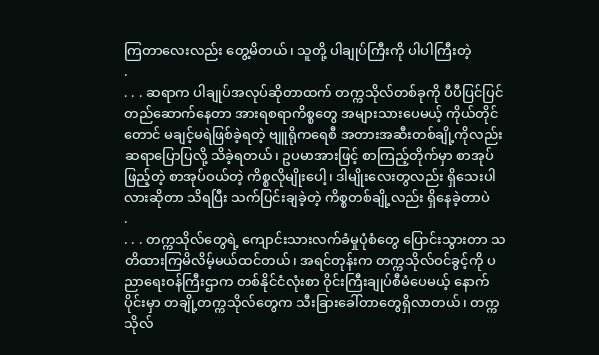ကြတာလေးလည်း တွေ့မိတယ်၊ သူတို့ ပါချုပ်ကြီးကို ပါပါကြီးတဲ့
.
. . . ဆရာက ပါချုပ်အလုပ်ဆိုတာထက် တက္ကသိုလ်တစ်ခုကို ပီပီပြင်ပြင်တည်ဆောက်နေတာ အားရစရာကိစ္စတွေ အများသားပေမယ့် ကိုယ်တိုင်တောင် မချင့်မရဲဖြစ်ခဲ့ရတဲ့ ဗျူရိုကရေစီ အတားအဆီးတစ်ချို့ကိုလည်း ဆရာပြောပြလို့ သိခဲ့ရတယ်၊ ဥပမာအားဖြင့် စာကြည့်တိုက်မှာ စာအုပ်ဖြည့်တဲ့ စာအုပ်ဝယ်တဲ့ ကိစ္စလိုမျိုးပေါ့၊ ဒါမျိုးလေးတွလည်း ရှိသေးပါလားဆိုတာ သိရပြီး သက်ပြင်းချခဲ့တဲ့ ကိစ္စတစ်ချို့လည်း ရှိနေခဲ့တာပဲ
.
. . . တက္ကသိုလ်တွေရဲ့ ကျောင်းသားလက်ခံမှုပုံစံတွေ ပြောင်းသွားတာ သတိထားကြမိလိမ့်မယ်ထင်တယ်၊ အရင်တုန်းက တက္ကသိုလ်ဝင်ခွင့်ကို ပညာရေးဝန်ကြီးဌာက တစ်နိုင်ငံလုံးစာ ဝိုင်းကြီးချုပ်စီမံပေမယ့် နောက်ပိုင်းမှာ တချို့တက္ကသိုလ်တွေက သီးခြားခေါ်တာတွေရှိလာတယ်၊ တက္ကသိုလ်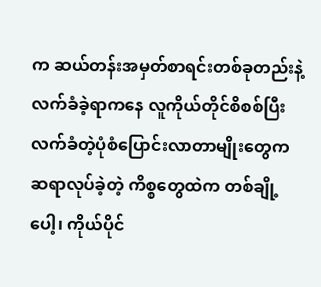က ဆယ်တန်းအမှတ်စာရင်းတစ်ခုတည်းနဲ့ လက်ခံခဲ့ရာကနေ လူကိုယ်တိုင်စိစစ်ပြီး လက်ခံတဲ့ပုံစံပြောင်းလာတာမျိုးတွေက ဆရာလုပ်ခဲ့တဲ့ ကိစ္စတွေထဲက တစ်ချို့ပေါ့၊ ကိုယ်ပိုင်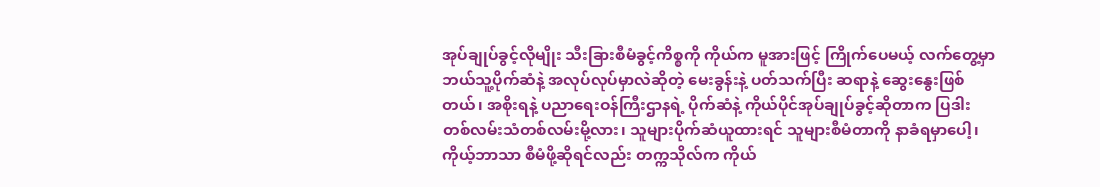အုပ်ချုပ်ခွင့်လိုမျိုး သီးခြားစီမံခွင့်ကိစ္စကို ကိုယ်က မူအားဖြင့် ကြိုက်ပေမယ့် လက်တွေ့မှာ ဘယ်သူ့ပိုက်ဆံနဲ့ အလုပ်လုပ်မှာလဲဆိုတဲ့ မေးခွန်းနဲ့ ပတ်သက်ပြီး ဆရာနဲ့ ဆွေးနွေးဖြစ်တယ်၊ အစိုးရနဲ့ ပညာရေးဝန်ကြီးဌာနရဲ့ ပိုက်ဆံနဲ့ ကိုယ်ပိုင်အုပ်ချုပ်ခွင့်ဆိုတာက ပြဒါးတစ်လမ်းသံတစ်လမ်းမို့လား၊ သူများပိုက်ဆံယူထားရင် သူများစီမံတာကို နာခံရမှာပေါ့၊ ကိုယ့်ဘာသာ စီမံဖို့ဆိုရင်လည်း တက္ကသိုလ်က ကိုယ်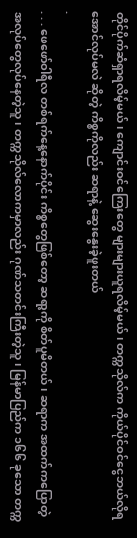တိုင်ပိုက်ဆံရှာရလိမ့်မယ်၊ ကျောင်းဝင်ကြေးတွေ များများယူရလိမ့်မယ်၊ တက္ကသိုလ်က ကိုယ်ပိုင်ဝင်ငွေဘယ်လိုရအောင်လုပ်မလဲ ဆိုတဲ့ ကိစ္စကိုလည်း ဆရာနဲ့ ဆွေးနွေးခဲ့ဖူးတယ်
.
. . . ဖေဖော်ဝါရီလ တစ်ရက်နေ့နောက်ပိုင်း ကိစ္စတွေဖြစ်တော့ ဆရာ့ကို စိတ်ပူမိတယ်၊ ဆရာက အထက်ကပြောတဲ့ အလုပ်တွေလုပ်နေတဲ့သူ၊ တက္ကသိုလ်လောကမှာလည်း ဂုဏ်သတင်းကြီးတဲ့သူ၊ မြန်မာပြည်က ၁၆၆ ခုသော တက္က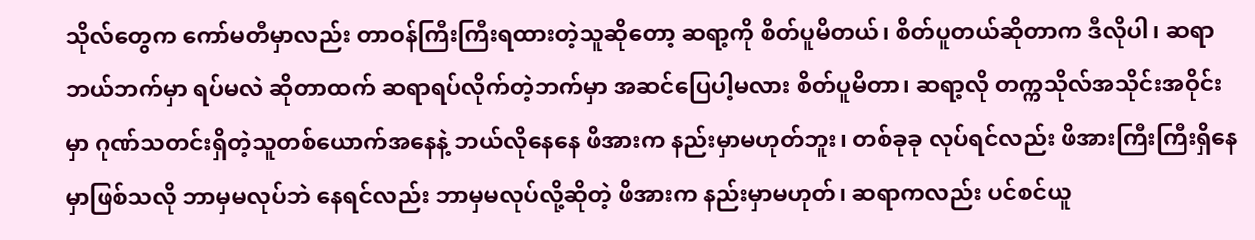သိုလ်တွေက ကော်မတီမှာလည်း တာဝန်ကြီးကြီးရထားတဲ့သူဆိုတော့ ဆရာ့ကို စိတ်ပူမိတယ်၊ စိတ်ပူတယ်ဆိုတာက ဒီလိုပါ၊ ဆရာ ဘယ်ဘက်မှာ ရပ်မလဲ ဆိုတာထက် ဆရာရပ်လိုက်တဲ့ဘက်မှာ အဆင်ပြေပါ့မလား စိတ်ပူမိတာ၊ ဆရာ့လို တက္ကသိုလ်အသိုင်းအဝိုင်းမှာ ဂုဏ်သတင်းရှိတဲ့သူတစ်ယောက်အနေနဲ့ ဘယ်လိုနေနေ ဖိအားက နည်းမှာမဟုတ်ဘူး၊ တစ်ခုခု လုပ်ရင်လည်း ဖိအားကြီးကြီးရှိနေမှာဖြစ်သလို ဘာမှမလုပ်ဘဲ နေရင်လည်း ဘာမှမလုပ်လို့ဆိုတဲ့ ဖိအားက နည်းမှာမဟုတ်၊ ဆရာကလည်း ပင်စင်ယူ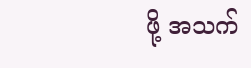ဖို့ အသက်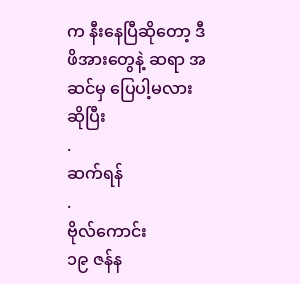က နီးနေပြီဆိုတော့ ဒီဖိအားတွေနဲ့ ဆရာ အဆင်မှ ပြေပါ့မလားဆိုပြီး
.
ဆက်ရန်
.
ဗိုလ်ကောင်း
၁၉ ဇန်န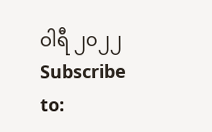ဝါရီ ၂၀၂၂
Subscribe to: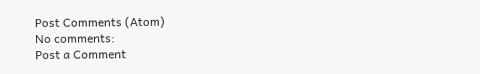Post Comments (Atom)
No comments:
Post a Comment